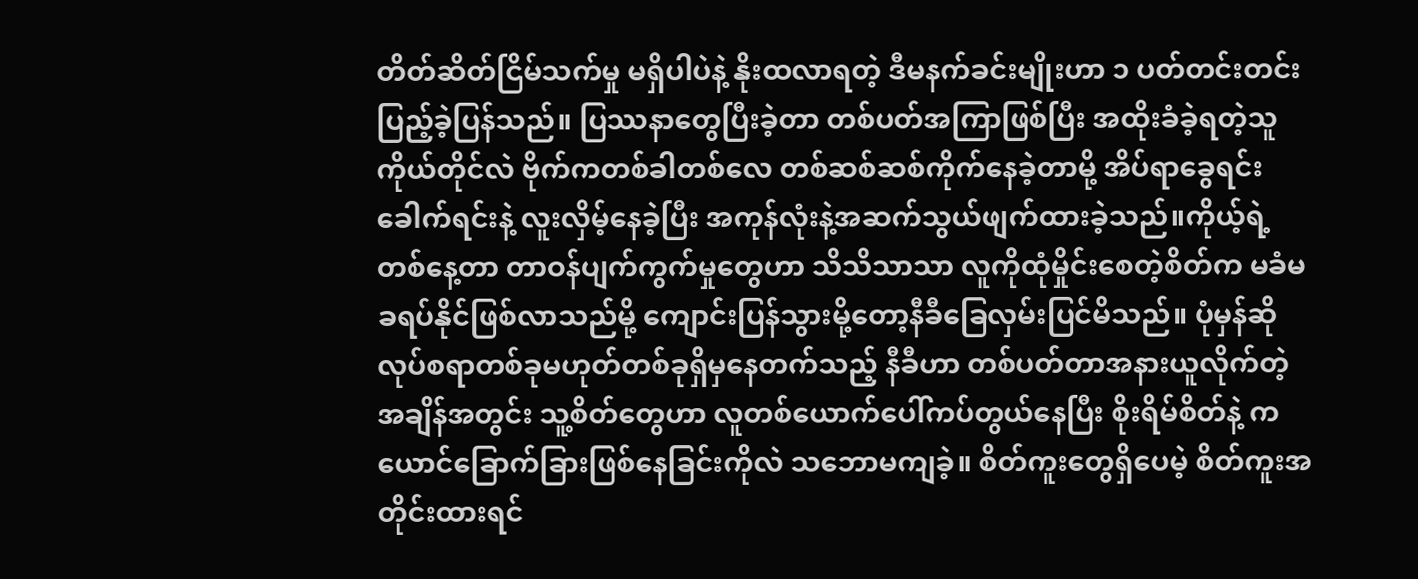တိတ်ဆိတ်ငြိမ်သက်မှု မရှိပါပဲနဲ့ နိုးထလာရတဲ့ ဒီမနက်ခင်းမျိုးဟာ ၁ ပတ်တင်းတင်းပြည့်ခဲ့ပြန်သည်။ ပြဿနာတွေပြီးခဲ့တာ တစ်ပတ်အကြာဖြစ်ပြီး အထိုးခံခဲ့ရတဲ့သူကိုယ်တိုင်လဲ ဗိုက်ကတစ်ခါတစ်လေ တစ်ဆစ်ဆစ်ကိုက်နေခဲ့တာမို့ အိပ်ရာခွေရင်းခေါက်ရင်းနဲ့ လူးလှိမ့်နေခဲ့ပြီး အကုန်လုံးနဲ့အဆက်သွယ်ဖျက်ထားခဲ့သည်။ကိုယ့်ရဲ့တစ်နေ့တာ တာဝန်ပျက်ကွက်မှုတွေဟာ သိသိသာသာ လူကိုထုံမှိုင်းစေတဲ့စိတ်က မခံမခရပ်နိုင်ဖြစ်လာသည်မို့ ကျောင်းပြန်သွားမို့တော့နီခီခြေလှမ်းပြင်မိသည်။ ပုံမှန်ဆို လုပ်စရာတစ်ခုမဟုတ်တစ်ခုရှိမှနေတက်သည့် နီခီဟာ တစ်ပတ်တာအနားယူလိုက်တဲ့အချိန်အတွင်း သူ့စိတ်တွေဟာ လူတစ်ယောက်ပေါ်ကပ်တွယ်နေပြီး စိုးရိမ်စိတ်နဲ့ ကယောင်ခြောက်ခြားဖြစ်နေခြင်းကိုလဲ သဘောမကျခဲ့။ စိတ်ကူးတွေရှိပေမဲ့ စိတ်ကူးအတိုင်းထားရင်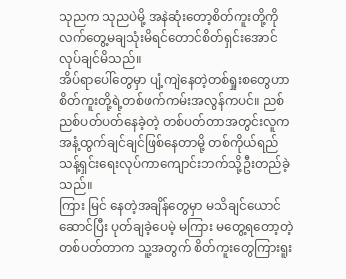သုညက သုညပဲမို့ အနဲဆုံးတော့စိတ်ကူးတို့ကိုလက်တွေ့မချသုံးမိရင်တောင်စိတ်ရှင်းအောင်လုပ်ချင်မိသည်။
အိပ်ရာပေါ်တွေမှာ ပျံ့ကျဲနေတဲ့တစ်ရှုးစတွေဟာ စိတ်ကူးတို့ရဲ့တစ်ဖက်ကမ်းအလွန်ကပင်။ ညစ်ညစ်ပတ်ပတ်နေခဲ့တဲ့ တစ်ပတ်တာအတွင်းလူက အနံ့ထွက်ချင်ချင်ဖြစ်နေတာမို့ တစ်ကိုယ်ရည်သန့်ရှင်းရေးလုပ်ကာကျောင်းဘက်သို့ဦးတည်ခဲ့သည်။
ကြား မြင် နေတဲ့အချိန်တွေမှာ မသိချင်ယောင်ဆောင်ပြီး ပုတ်ချခဲ့ပေမဲ့ မကြား မတွေ့ရတော့တဲ့တစ်ပတ်တာက သူ့အတွက် စိတ်ကူးတွေကြားရူး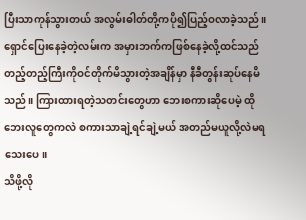ပြီးသာကုန်သွားတယ် အလွမ်းဓါတ်တို့ကပို၍ပြည့်ဝလာခဲ့သည်။ ရှောင်ပြေးနေခဲ့တဲ့လမ်းက အမှားဘက်ကဖြစ်နေခဲ့လို့ထင်သည် တည့်တည့်ကြီးကိုဝင်တိုက်မိသွားတဲ့အချိန်မှာ နီခီတွန်းဆုပ်နေမိသည်။ ကြားထားရတဲ့သတင်းတွေဟာ ဘေးစကားဆိုပေမဲ့ ထိုဘေးလူတွေကလဲ စကားသာချဲ့ရင်ချဲ့မယ် အတည်မယူလို့လဲမရသေးပေ။
သိဖို့လို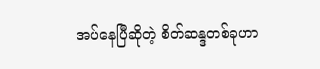အပ်နေပြီဆိုတဲ့ စိတ်ဆန္ဒတစ်ခုဟာ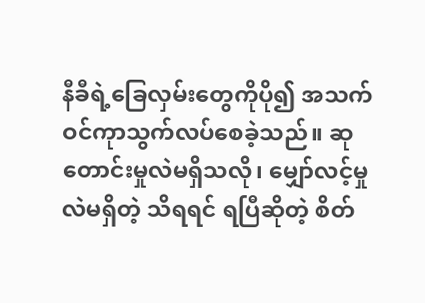နီခီရဲ့ခြေလှမ်းတွေကိုပို၍ အသက်ဝင်ကုာသွက်လပ်စေခဲ့သည်။ ဆုတောင်းမှုလဲမရှိသလို၊ မျှော်လင့်မှုလဲမရှိတဲ့ သိရရင် ရပြီဆိုတဲ့ စိတ်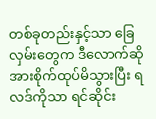တစ်ခုတည်းနှင့်သာ ခြေလှမ်းတွေက ဒီလောက်ဆို အားစိုက်ထုပ်မိသွားပြီး ရလဒ်ကိုသာ ရင်ဆိုင်း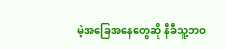မဲ့အခြေအနေတွေဆို နီခီသူ့ဘဝ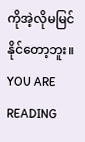ကိုအဲ့လိုမမြင်နိုင်တော့ဘူး။
YOU ARE READING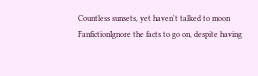Countless sunsets, yet haven't talked to moon
FanfictionIgnore the facts to go on, despite having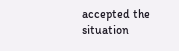accepted the situation